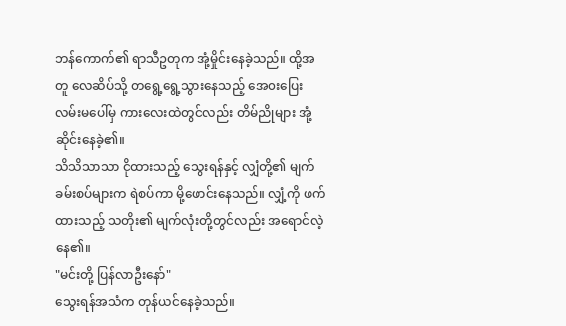ဘန်ကောက်၏ ရာသီဥတုက အုံ့မှိုင်းနေခဲ့သည်။ ထို့အတူ လေဆိပ်သို့ တရွေ့ရွေ့သွားနေသည့် အေ၀းပြေးလမ်းမပေါ်မှ ကားလေးထဲတွင်လည်း တိမ်ညိုများ အုံ့ဆိုင်းနေခဲ့၏။
သိသိသာသာ ငိုထားသည့် သွေးရန်နှင့် လျှံတို့၏ မျက်ခမ်းစပ်များက ရဲစပ်ကာ မို့ဖောင်းနေသည်။ လျှံ့ကို ဖက်ထားသည့် သတိုး၏ မျက်လုံးတို့တွင်လည်း အရောင်လဲ့နေ၏။
"မင်းတို့ ပြန်လာဦးနော်"
သွေးရန်အသံက တုန်ယင်နေခဲ့သည်။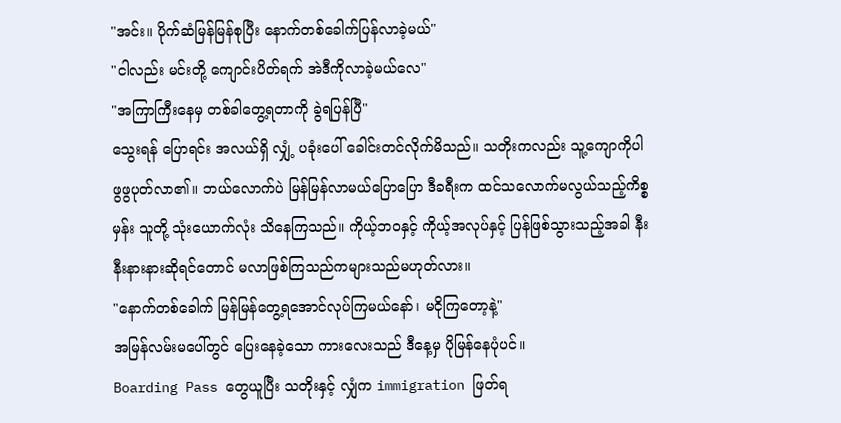"အင်း။ ပိုက်ဆံမြန်မြန်စုပြီး နောက်တစ်ခေါက်ပြန်လာခဲ့မယ်"
"ငါလည်း မင်းတို့ ကျောင်းပိတ်ရက် အဲဒီကိုလာခဲ့မယ်လေ"
"အကြာကြီးနေမှ တစ်ခါတွေ့ရတာကို ခွဲရပြန်ပြီ"
သွေးရန် ပြောရင်း အလယ်ရှိ လျှံ့ ပခုံးပေါ် ခေါင်းတင်လိုက်မိသည်။ သတိုးကလည်း သူ့ကျောကိုပါ ဖွဖွပုတ်လာ၏။ ဘယ်လောက်ပဲ မြန်မြန်လာမယ်ပြောပြော ဒီခရီးက ထင်သလောက်မလွယ်သည့်ကိစ္စမှန်း သူတို့ သုံးယောက်လုံး သိနေကြသည်။ ကိုယ့်ဘ၀နှင့် ကိုယ့်အလုပ်နှင့် ပြန်ဖြစ်သွားသည့်အခါ နီးနီးနားနားဆိုရင်တောင် မလာဖြစ်ကြသည်ကများသည်မဟုတ်လား။
"နောက်တစ်ခေါက် မြန်မြန်တွေ့ရအောင်လုပ်ကြမယ်နော်၊ မငိုကြတော့နဲ့"
အမြန်လမ်းမပေါ်တွင် ပြေးနေခဲ့သော ကားလေးသည် ဒီနေ့မှ ပိုမြန်နေပုံပင်။
Boarding Pass တွေယူပြီး သတိုးနှင့် လျှံက immigration ဖြတ်ရ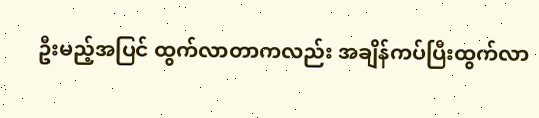ဦးမည့်အပြင် ထွက်လာတာကလည်း အချိန်ကပ်ပြီးထွက်လာ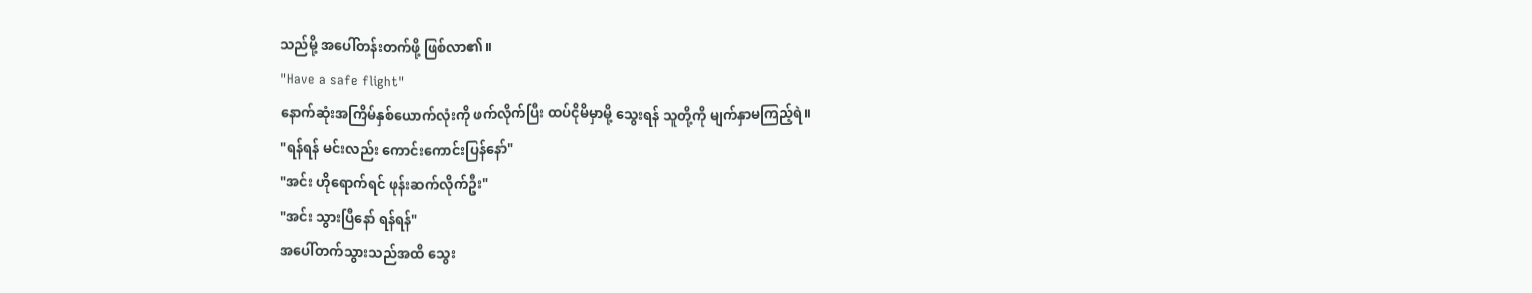သည်မို့ အပေါ်တန်းတက်ဖို့ ဖြစ်လာ၏။
"Have a safe flight"
နောက်ဆုံးအကြိမ်နှစ်ယောက်လုံးကို ဖက်လိုက်ပြီး ထပ်ငိုမိမှာမို့ သွေးရန် သူတို့ကို မျက်နှာမကြည့်ရဲ။
"ရန်ရန် မင်းလည်း ကောင်းကောင်းပြန်နော်"
"အင်း ဟိုရောက်ရင် ဖုန်းဆက်လိုက်ဦး"
"အင်း သွားပြီနော် ရန်ရန်"
အပေါ်တက်သွားသည်အထိ သွေး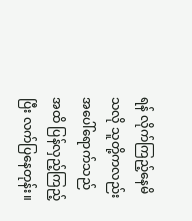ရန် လိုက်ကြည့်နေမိသလို သူတို့ကလည်း အပေါ်ရောက်သည်အထိ ပြန်လှည့်ကြည့်ပြီး လက်ပြနေတုန်း။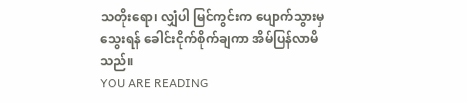သတိုးရော၊ လျှံပါ မြင်ကွင်းက ပျောက်သွားမှ သွေးရန် ခေါင်းငိုက်စိုက်ချကာ အိမ်ပြန်လာမိသည်။
YOU ARE READING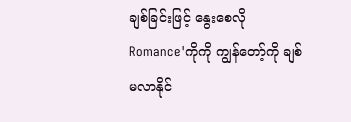ချစ်ခြင်းဖြင့် နွေးစေလို
Romance'ကိုကို ကျွန်တော့်ကို ချစ်မလာနိုင်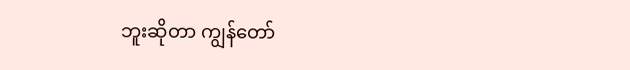ဘူးဆိုတာ ကျွန်တော်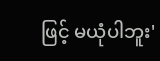ဖြင့် မယုံပါဘူး'